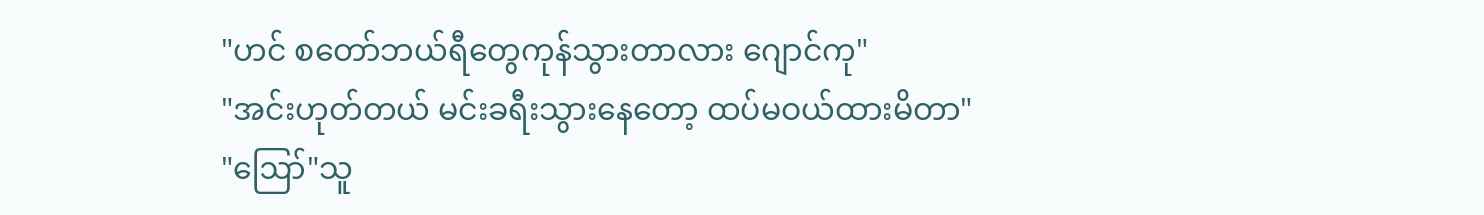"ဟင် စတော်ဘယ်ရီတွေကုန်သွားတာလား ဂျောင်ကု"
"အင်းဟုတ်တယ် မင်းခရီးသွားနေတော့ ထပ်မဝယ်ထားမိတာ"
"ဪ"သူ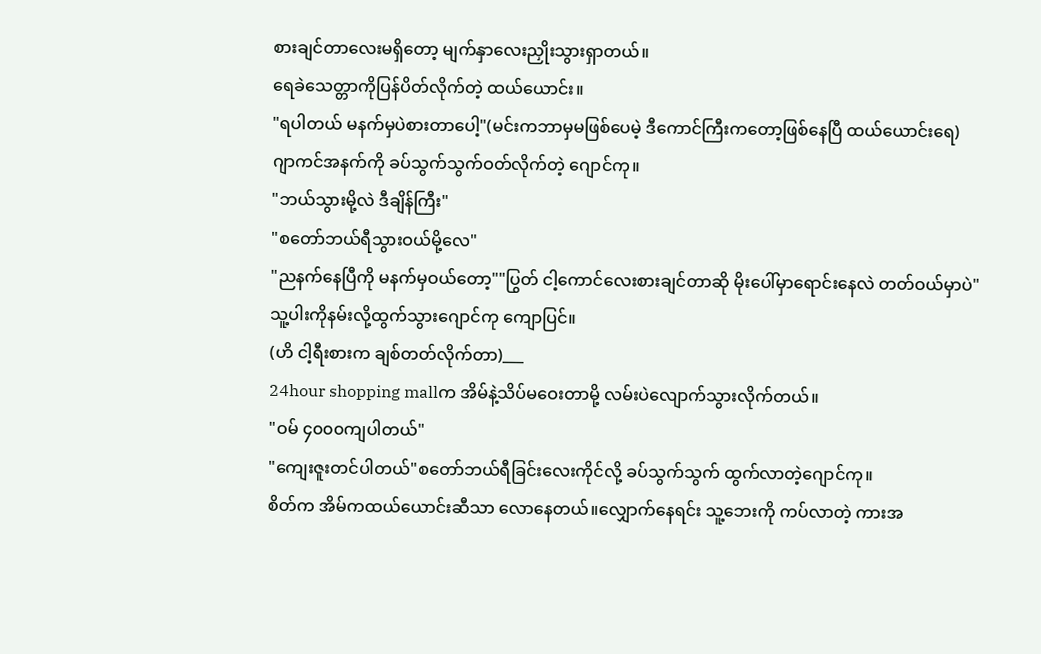စားချင်တာလေးမရှိတော့ မျက်နှာလေးညှိုးသွားရှာတယ်။
ရေခဲသေတ္တာကိုပြန်ပိတ်လိုက်တဲ့ ထယ်ယောင်း။
"ရပါတယ် မနက်မှပဲစားတာပေါ့"(မင်းကဘာမှမဖြစ်ပေမဲ့ ဒီကောင်ကြီးကတော့ဖြစ်နေပြီ ထယ်ယောင်းရေ)
ဂျာကင်အနက်ကို ခပ်သွက်သွက်ဝတ်လိုက်တဲ့ ဂျောင်ကု။
"ဘယ်သွားမို့လဲ ဒီချိန်ကြီး"
"စတော်ဘယ်ရီသွားဝယ်မို့လေ"
"ညနက်နေပြီကို မနက်မှဝယ်တော့""ပြွတ် ငါ့ကောင်လေးစားချင်တာဆို မိုးပေါ်မှာရောင်းနေလဲ တတ်ဝယ်မှာပဲ"
သူ့ပါးကိုနမ်းလို့ထွက်သွားဂျောင်ကု ကျောပြင်။
(ဟိ ငါ့ရီးစားက ချစ်တတ်လိုက်တာ)___
24hour shopping mallက အိမ်နဲ့သိပ်မဝေးတာမို့ လမ်းပဲလျောက်သွားလိုက်တယ်။
"ဝမ် ၄၀၀၀ကျပါတယ်"
"ကျေးဇူးတင်ပါတယ်"စတော်ဘယ်ရီခြင်းလေးကိုင်လို့ ခပ်သွက်သွက် ထွက်လာတဲ့ဂျောင်ကု။
စိတ်က အိမ်ကထယ်ယောင်းဆီသာ လောနေတယ်။လျှောက်နေရင်း သူ့ဘေးကို ကပ်လာတဲ့ ကားအ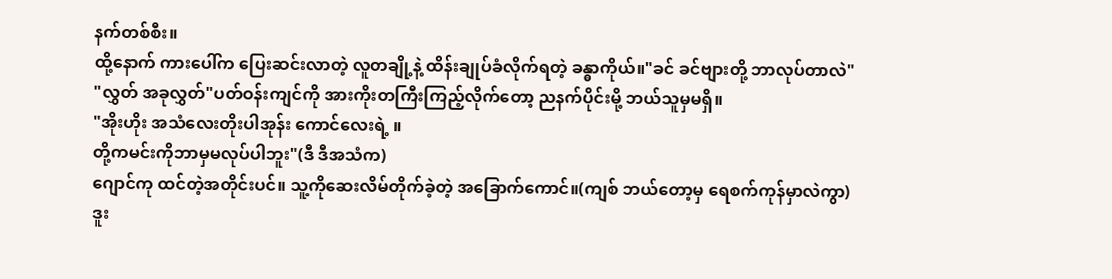နက်တစ်စီး။
ထို့နောက် ကားပေါ်က ပြေးဆင်းလာတဲ့ လူတချို့နဲ့ ထိန်းချုပ်ခံလိုက်ရတဲ့ ခန္ဓာကိုယ်။"ခင် ခင်ဗျားတို့ ဘာလုပ်တာလဲ"
"လွှတ် အခုလွှတ်"ပတ်ဝန်းကျင်ကို အားကိုးတကြီးကြည့်လိုက်တော့ ညနက်ပိုင်းမို့ ဘယ်သူမှမရှိ။
"အိုးဟိုး အသံလေးတိုးပါအုန်း ကောင်လေးရဲ့ ။
တို့ကမင်းကိုဘာမှမလုပ်ပါဘူး"(ဒီ ဒီအသံက)
ဂျောင်ကု ထင်တဲ့အတိုင်းပင်။ သူ့ကိုဆေးလိမ်တိုက်ခဲ့တဲ့ အခြောက်ကောင်။(ကျစ် ဘယ်တော့မှ ရေစက်ကုန်မှာလဲကွာ)
ဒူး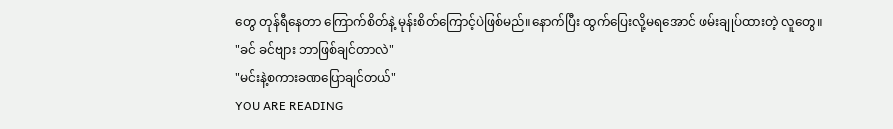တွေ တုန်ရီနေတာ ကြောက်စိတ်နဲ့ မုန်းစိတ်ကြောင့်ပဲဖြစ်မည်။နောက်ပြီး ထွက်ပြေးလို့မရအောင် ဖမ်းချုပ်ထားတဲ့ လူတွေ။
"ခင် ခင်ဗျား ဘာဖြစ်ချင်တာလဲ"
"မင်းနဲ့စကားခဏပြောချင်တယ်"
YOU ARE READING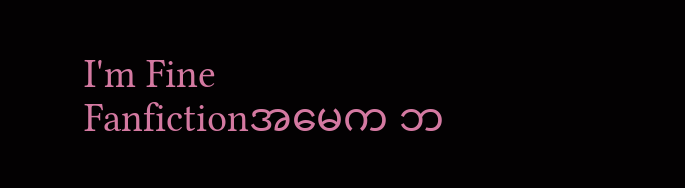I'm Fine
Fanfictionအမေက ဘ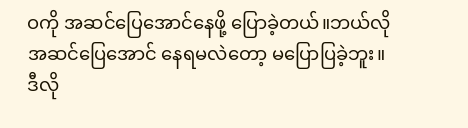ဝကို အဆင်ပြေအောင်နေဖို့ ပြောခဲ့တယ်။ဘယ်လိုအဆင်ပြေအောင် နေရမလဲတော့ မပြောပြခဲ့ဘူး။ဒီလို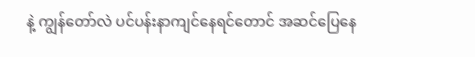နဲ့ ကျွန်တော်လဲ ပင်ပန်းနာကျင်နေရင်တောင် အဆင်ပြေနေ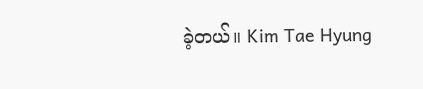ခဲ့တယ်။ Kim Tae Hyung